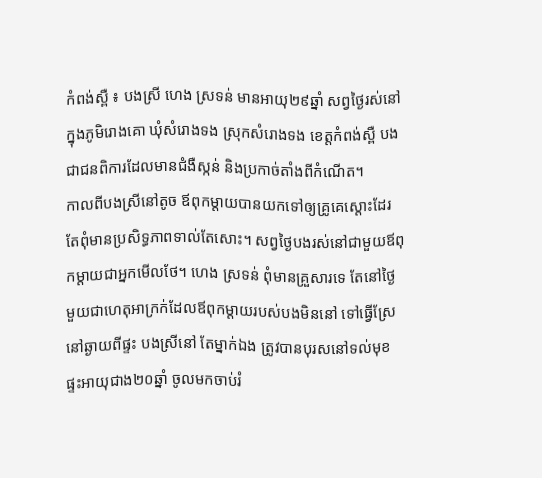កំពង់ស្ពឺ ៖ បងស្រី ហេង ស្រទន់ មានអាយុ២៩ឆ្នាំ សព្វថ្ងៃរស់នៅក្នុងភូមិរោងគោ ឃុំសំរោងទង ស្រុកសំរោងទង ខេត្តកំពង់ស្ពឺ បងជាជនពិការដែលមានជំងឺស្កន់ និងប្រកាច់តាំងពីកំណើត។
កាលពីបងស្រីនៅតូច ឪពុកម្ដាយបានយកទៅឲ្យគ្រូគេស្ដោះដែរ តែពុំមានប្រសិទ្ធភាពទាល់តែសោះ។ សព្វថ្ងៃបងរស់នៅជាមួយឪពុកម្ដាយជាអ្នកមើលថែ។ ហេង ស្រទន់ ពុំមានគ្រួសារទេ តែនៅថ្ងៃមួយជាហេតុអាក្រក់ដែលឪពុកម្ដាយរបស់បងមិននៅ ទៅធ្វើស្រែនៅឆ្ងាយពីផ្ទះ បងស្រីនៅ តែម្នាក់ឯង ត្រូវបានបុរសនៅទល់មុខផ្ទះអាយុជាង២០ឆ្នាំ ចូលមកចាប់រំ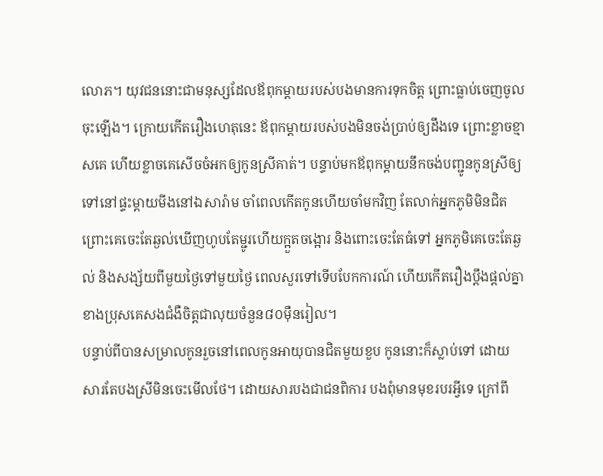លោភ។ យុវជននោះជាមនុស្សដែលឪពុកម្ដាយរបស់បងមានការទុកចិត្ត ព្រោះធ្លាប់ចេញចូលចុះឡើង។ ក្រោយកើតរឿងហេតុនេះ ឪពុកម្ដាយរបស់បងមិនចង់ប្រាប់ឲ្យដឹងទេ ព្រោះខ្លាចខ្មាសគេ ហើយខ្លាចគេសើចចំអកឲ្យកូនស្រីគាត់។ បន្ទាប់មកឪពុកម្ដាយនឹកចង់បញ្ជូនកូនស្រីឲ្យទៅនៅផ្ទះម្ដាយមីងនៅឯសារ៉ាម ចាំពេលកើតកូនហើយចាំមកវិញ តែលាក់អ្នកភូមិមិនជិតព្រោះគេចេះតែឆ្ងល់ឃើញហូបតែម្ជូរហើយក្អួតចង្អោរ និងពោះចេះតែធំទៅ អ្នកភូមិគេចេះតែឆ្ងល់ និងសង្ស័យពីមួយថ្ងៃទៅមួយថ្ងៃ ពេលសួរទៅទើបបែកការណ៍ ហើយកើតរឿងប្ដឹងផ្ដល់គ្នាខាងប្រុសគេសងជំងឺចិត្តជាលុយចំនួន៨០ម៉ឺនរៀល។
បន្ទាប់ពីបានសម្រាលកូនរួចនៅពេលកូនអាយុបានជិតមួយខួប កូននោះក៏ស្លាប់ទៅ ដោយសារតែបងស្រីមិនចេះមើលថែ។ ដោយសារបងជាជនពិការ បងពុំមានមុខរបរអ្វីទេ ក្រៅពី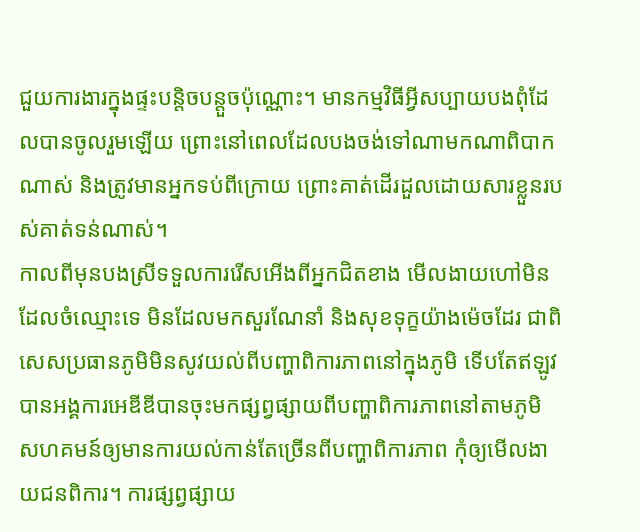ជួយការងារក្នុងផ្ទះបន្តិចបន្តួចប៉ុណ្ណោះ។ មានកម្មវិធីអ្វីសប្បាយបងពុំដែលបានចូលរួមឡើយ ព្រោះនៅពេលដែលបងចង់ទៅណាមកណាពិបាកណាស់ និងត្រូវមានអ្នកទប់ពីក្រោយ ព្រោះគាត់ដើរដួលដោយសារខ្លួនរបស់គាត់ទន់ណាស់។
កាលពីមុនបងស្រីទទួលការរើសអើងពីអ្នកជិតខាង មើលងាយហៅមិនដែលចំឈ្មោះទេ មិនដែលមកសួរណែនាំ និងសុខទុក្ខយ៉ាងម៉េចដែរ ជាពិសេសប្រធានភូមិមិនសូវយល់ពីបញ្ហាពិការភាពនៅក្នុងភូមិ ទើបតែឥឡូវបានអង្គការអេឌីឌីបានចុះមកផ្សព្វផ្សាយពីបញ្ហាពិការភាពនៅតាមភូមិ សហគមន៍ឲ្យមានការយល់កាន់តែច្រើនពីបញ្ហាពិការភាព កុំឲ្យមើលងាយជនពិការ។ ការផ្សព្វផ្សាយ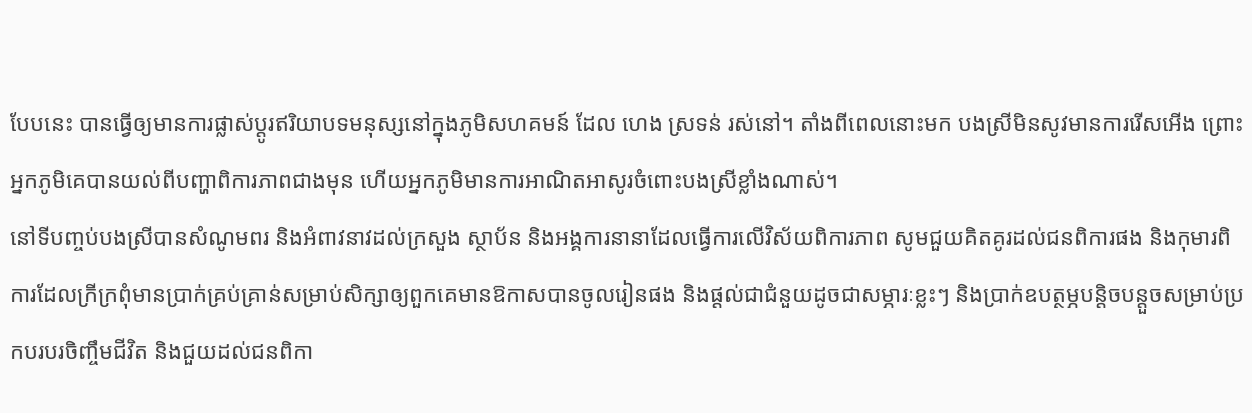បែបនេះ បានធ្វើឲ្យមានការផ្លាស់ប្ដូរឥរិយាបទមនុស្សនៅក្នុងភូមិសហគមន៍ ដែល ហេង ស្រទន់ រស់នៅ។ តាំងពីពេលនោះមក បងស្រីមិនសូវមានការរើសអើង ព្រោះអ្នកភូមិគេបានយល់ពីបញ្ហាពិការភាពជាងមុន ហើយអ្នកភូមិមានការអាណិតអាសូរចំពោះបងស្រីខ្លាំងណាស់។
នៅទីបញ្ចប់បងស្រីបានសំណូមពរ និងអំពាវនាវដល់ក្រសួង ស្ថាប័ន និងអង្គការនានាដែលធ្វើការលើវិស័យពិការភាព សូមជួយគិតគូរដល់ជនពិការផង និងកុមារពិការដែលក្រីក្រពុំមានប្រាក់គ្រប់គ្រាន់សម្រាប់សិក្សាឲ្យពួកគេមានឱកាសបានចូលរៀនផង និងផ្ដល់ជាជំនួយដូចជាសម្ភារៈខ្លះៗ និងប្រាក់ឧបត្ថម្ភបន្តិចបន្តួចសម្រាប់ប្រកបរបរចិញ្ចឹមជីវិត និងជួយដល់ជនពិកា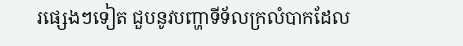រផ្សេងៗទៀត ជួបនូវបញ្ហាទីទ័លក្រលំបាកដែល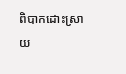ពិបាកដោះស្រាយ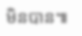មិនបាន៕